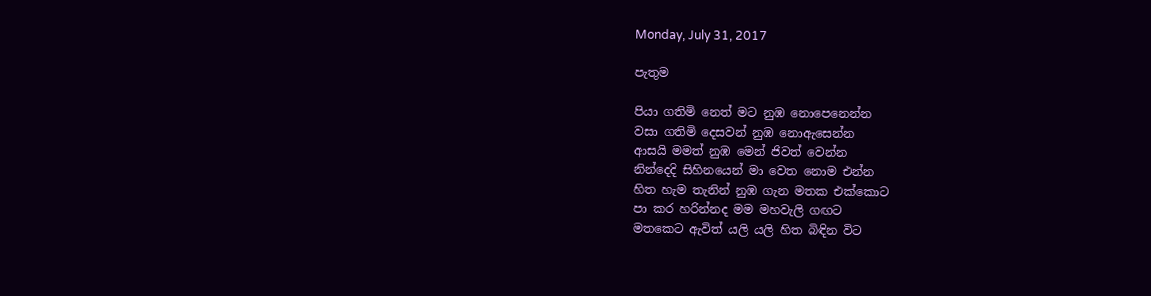Monday, July 31, 2017

පැතුම

පියා ගතිමි නෙත් මට නුඹ නොපෙනෙන්න
වසා ගතිමි දෙසවන් නුඹ නොඇසෙන්න
ආසයි මමත් නුඹ මෙන් ජිවත් වෙන්න
නින්දෙදි සිහිනයෙන් මා වෙත නොම එන්න
හිත හැම තැනින් නුඹ ගැන මතක එක්කොට
පා කර හරින්නද මම මහවැලි ගඟට
මතකෙට ඇවිත් යලි යලි හිත බිඳින විට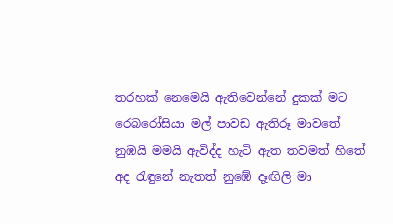තරහක් නෙමෙයි ඇතිවෙන්නේ දුකක් මට
රෙබරෝසියා මල් පාවඩ ඇතිරූ මාවතේ
නුඹයි මමයි ඇවිද්ද හැටි ඇත තවමත් හිතේ
අද රැඳුනේ නැතත් නුඹේ දෑඟිලි මා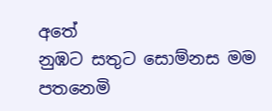අතේ
නුඹට සතුට සොම්නස මම පතනෙමි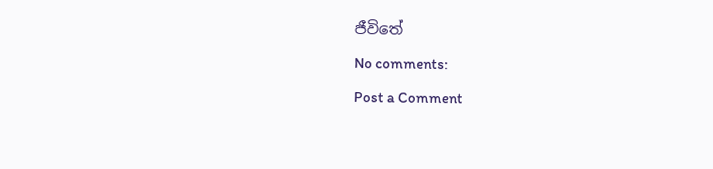ජීවිතේ

No comments:

Post a Comment